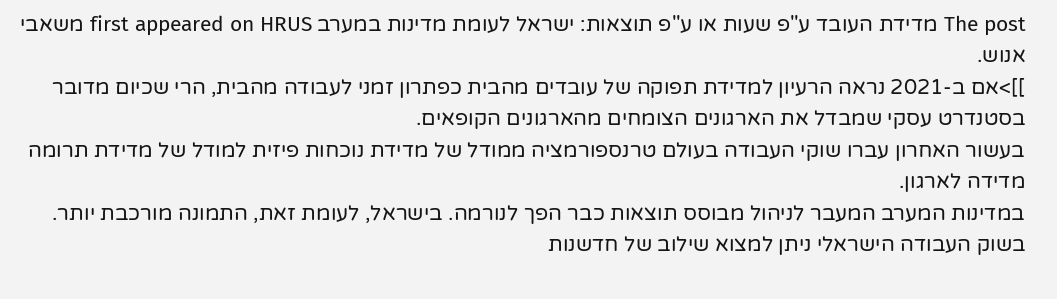The post מדידת העובד ע"פ שעות או ע"פ תוצאות: ישראל לעומת מדינות במערב first appeared on HRUS משאבי אנוש.
]]>אם ב-2021 נראה הרעיון למדידת תפוקה של עובדים מהבית כפתרון זמני לעבודה מהבית, הרי שכיום מדובר בסטנדרט עסקי שמבדל את הארגונים הצומחים מהארגונים הקופאים.
בעשור האחרון עברו שוקי העבודה בעולם טרנספורמציה ממודל של מדידת נוכחות פיזית למודל של מדידת תרומה מדידה לארגון.
במדינות המערב המעבר לניהול מבוסס תוצאות כבר הפך לנורמה. בישראל, לעומת זאת, התמונה מורכבת יותר.
בשוק העבודה הישראלי ניתן למצוא שילוב של חדשנות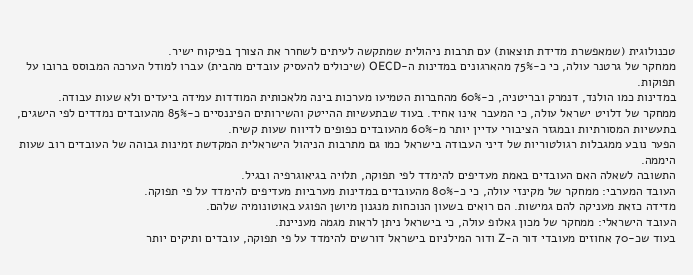טכנולוגית (שמאפשרת מדידת תוצאות) עם תרבות ניהולית שמתקשה לעיתים לשחרר את הצורך בפיקוח ישיר.
ממחקר של גרטנר עולה, כי כ-75% מהארגונים במדינות ה-OECD (שיכולים להעסיק עובדים מהבית) עברו למודל הערכה המבוסס ברובו על תפוקות.
במדינות כמו הולנד, דנמרק ובריטניה, כ-60% מהחברות הטמיעו מערכות בינה מלאכותית המודדות עמידה ביעדים ולא שעות עבודה.
ממחקר של דלויט ישראל עולה, כי המעבר אינו אחיד. בעוד שבתעשיות ההייטק והשירותים הפיננסיים כ-85% מהעובדים נמדדים לפי הישגים, בתעשיות המסורתיות ובמגזר הציבורי עדיין יותר מ-60% מהעובדים כפופים לדיווח שעות קשיח.
הפער נובע ממגבלות רגולטוריות של דיני העבודה בישראל כמו גם מתרבות הניהול הישראלית המקדשת זמינות גבוהה של העובדים רוב שעות היממה.
התשובה לשאלה האם העובדים באמת מעדיפים להימדד לפי תפוקה, תלויה בגיאוגרפיה ובגיל.
העובד המערבי: ממחקר של מקינזי עולה, כי כ-80% מהעובדים במדינות מערביות מעדיפים להימדד על פי תפוקה.
מדידה כזאת מעניקה להם גמישות. הם רואים בשעון הנוכחות מנגנון מיושן הפוגע באוטונומיה שלהם.
העובד הישראלי: ממחקר של מכון גאלופ עולה, כי בישראל ניתן לראות מגמה מעניינת.
בעוד שכ-70 אחוזים מעובדי דור ה-Z ודור המילניום בישראל דורשים להימדד על פי תפוקה, עובדים ותיקים יותר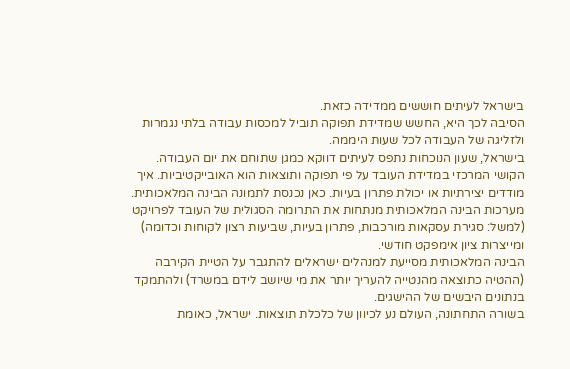בישראל לעיתים חוששים ממדידה כזאת.
הסיבה לכך היא, החשש שמדידת תפוקה תוביל למכסות עבודה בלתי נגמרות ולזליגה של העבודה לכל שעות היממה.
בישראל, שעון הנוכחות נתפס לעיתים דווקא כמגן שתוחם את יום העבודה.
הקושי המרכזי במדידת העובד על פי תפוקה ותוצאות הוא האובייקטיביות. איך מודדים יצירתיות או יכולת פתרון בעיות. כאן נכנסת לתמונה הבינה המלאכותית.
מערכות הבינה המלאכותית מנתחות את התרומה הסגולית של העובד לפרויקט (למשל: סגירת עסקאות מורכבות, פתרון בעיות, שביעות רצון לקוחות וכדומה) ומייצרות ציון אימפקט חודשי.
הבינה המלאכותית מסייעת למנהלים ישראלים להתגבר על הטיית הקירבה (ההטיה כתוצאה מהנטייה להעריך יותר את מי שיושב לידם במשרד) ולהתמקד בנתונים היבשים של ההישגים.
בשורה התחתונה, העולם נע לכיוון של כלכלת תוצאות. ישראל, כאומת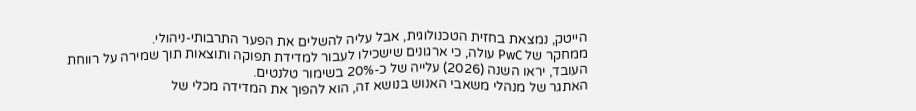הייטק, נמצאת בחזית הטכנולוגית, אבל עליה להשלים את הפער התרבותי-ניהולי.
ממחקר של PwC עולה, כי ארגונים שישכילו לעבור למדידת תפוקה ותוצאות תוך שמירה על רווחת העובד, יראו השנה (2026) עלייה של כ-20% בשימור טלנטים.
האתגר של מנהלי משאבי האנוש בנושא זה, הוא להפוך את המדידה מכלי של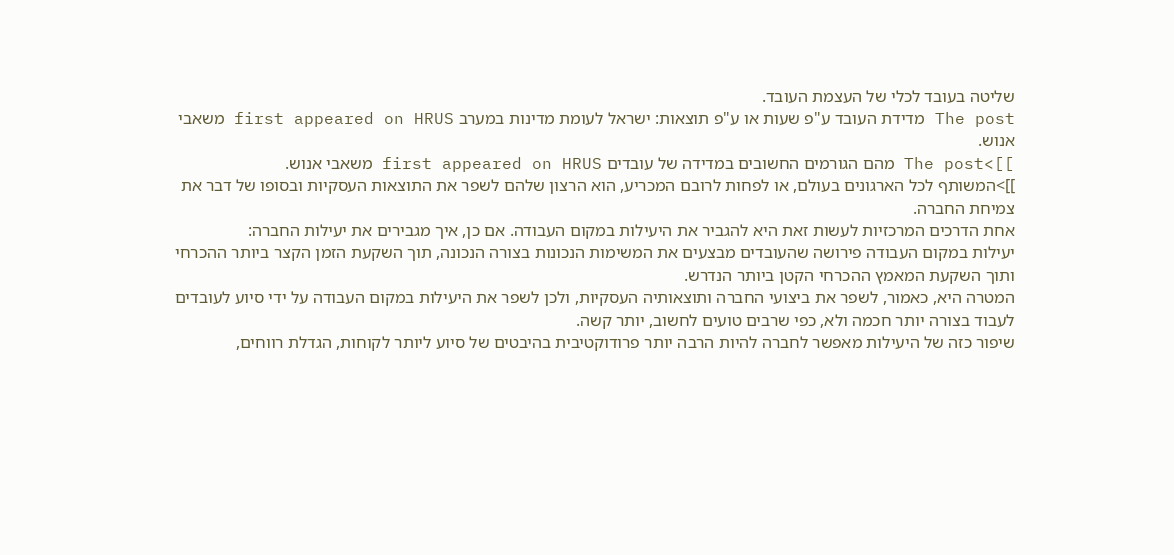שליטה בעובד לכלי של העצמת העובד.
The post מדידת העובד ע"פ שעות או ע"פ תוצאות: ישראל לעומת מדינות במערב first appeared on HRUS משאבי אנוש.
]]>The post מהם הגורמים החשובים במדידה של עובדים first appeared on HRUS משאבי אנוש.
]]>המשותף לכל הארגונים בעולם, או לפחות לרובם המכריע, הוא הרצון שלהם לשפר את התוצאות העסקיות ובסופו של דבר את צמיחת החברה.
אחת הדרכים המרכזיות לעשות זאת היא להגביר את היעילות במקום העבודה. אם כן, איך מגבירים את יעילות החברה:
יעילות במקום העבודה פירושה שהעובדים מבצעים את המשימות הנכונות בצורה הנכונה, תוך השקעת הזמן הקצר ביותר ההכרחי ותוך השקעת המאמץ ההכרחי הקטן ביותר הנדרש.
המטרה היא, כאמור, לשפר את ביצועי החברה ותוצאותיה העסקיות, ולכן לשפר את היעילות במקום העבודה על ידי סיוע לעובדים לעבוד בצורה יותר חכמה ולא, כפי שרבים טועים לחשוב, יותר קשה.
שיפור כזה של היעילות מאפשר לחברה להיות הרבה יותר פרודוקטיבית בהיבטים של סיוע ליותר לקוחות, הגדלת רווחים,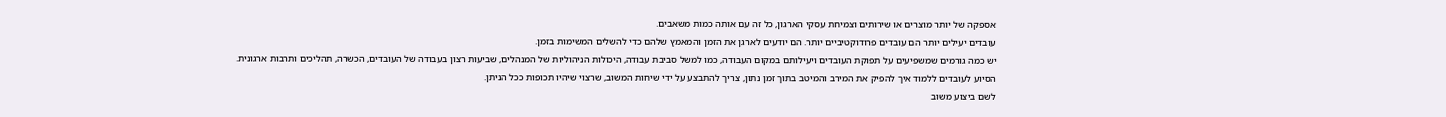אספקה של יותר מוצרים או שירותים וצמיחת עסקי הארגון, כל זה עם אותה כמות משאבים.
עובדים יעילים יותר הם עובדים פרודוקטיביים יותר. הם יודעים לארגן את הזמן והמאמץ שלהם כדי להשלים המשימות בזמן.
יש כמה גורמים שמשפיעים על תפוקת העובדים ויעילותם במקום העבודה, כמו למשל סביבת עבודה, היכולות הניהוליות של המנהלים, שביעות רצון בעבודה של העובדים, הכשרה, תהליכים ותרבות ארגונית.
הסיוע לעובדים ללמוד איך להפיק את המירב והמיטב בתוך זמן נתון, צריך להתבצע על ידי שיחות המשוב, שרצוי שיהיו תכופות ככל הניתן.
לשם ביצוע משוב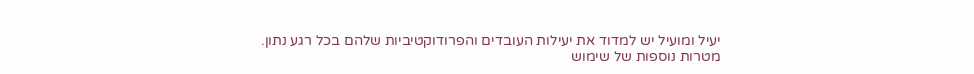יעיל ומועיל יש למדוד את יעילות העובדים והפרודוקטיביות שלהם בכל רגע נתון.
מטרות נוספות של שימוש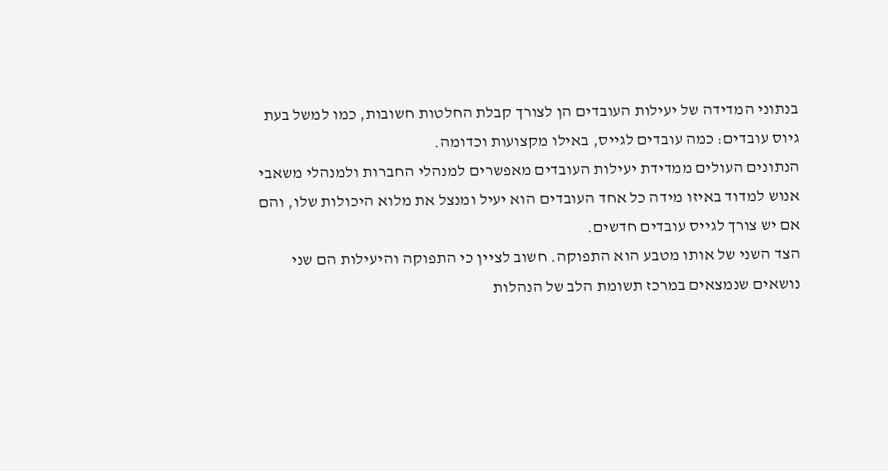בנתוני המדידה של יעילות העובדים הן לצורך קבלת החלטות חשובות, כמו למשל בעת גיוס עובדים: כמה עובדים לגייס, באילו מקצועות וכדומה.
הנתונים העולים ממדידת יעילות העובדים מאפשרים למנהלי החברות ולמנהלי משאבי אנוש למדוד באיזו מידה כל אחד העובדים הוא יעיל ומנצל את מלוא היכולות שלו, והם אם יש צורך לגייס עובדים חדשים.
הצד השני של אותו מטבע הוא התפוקה. חשוב לציין כי התפוקה והיעילות הם שני נושאים שנמצאים במרכז תשומת הלב של הנהלות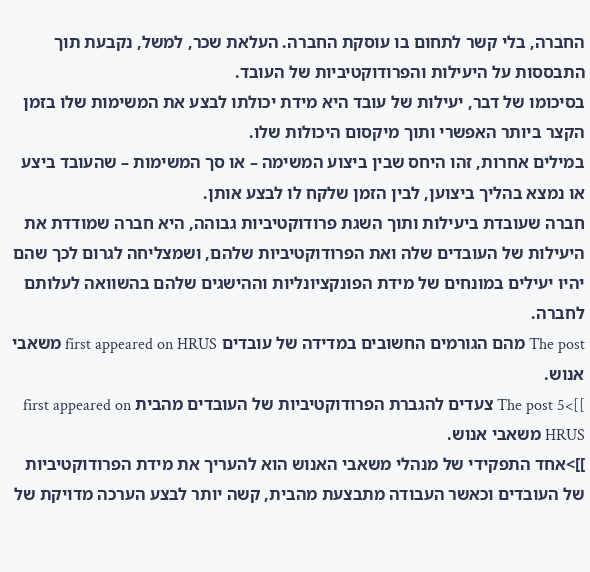החברה, בלי קשר לתחום בו עוסקת החברה. העלאת שכר, למשל, נקבעת תוך התבססות על היעילות והפרודוקטיביות של העובד.
בסיכומו של דבר, יעילות של עובד היא מידת יכולתו לבצע את המשימות שלו בזמן הקצר ביותר האפשרי ותוך מיקסום היכולות שלו.
במילים אחרות, זהו היחס שבין ביצוע המשימה – או סך המשימות – שהעובד ביצע או נמצא בהליך ביצוען, לבין הזמן שלקח לו לבצע אותן.
חברה שעובדת ביעילות ותוך השגת פרודוקטיביות גבוהה, היא חברה שמודדת את היעילות של העובדים שלה ואת הפרודוקטיביות שלהם, ושמצליחה לגרום לכך שהם יהיו יעילים במונחים של מידת הפונקציונליות וההישגים שלהם בהשוואה לעלותם לחברה.
The post מהם הגורמים החשובים במדידה של עובדים first appeared on HRUS משאבי אנוש.
]]>The post 5 צעדים להגברת הפרודוקטיביות של העובדים מהבית first appeared on HRUS משאבי אנוש.
]]>אחד התפקידי של מנהלי משאבי האנוש הוא להעריך את מידת הפרודוקטיביות של העובדים וכאשר העבודה מתבצעת מהבית, קשה יותר לבצע הערכה מדויקת של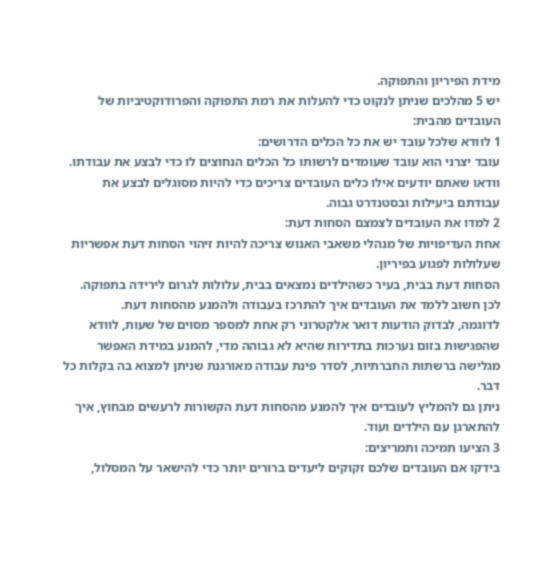מידת הפיריון והתפוקה.
יש 5 מהלכים שניתן לנקוט כדי להעלות את רמת התפוקה והפרודוקטיביות של העובדים מהבית:
1 לוודא שלכל עובד יש את כל הכלים הדרושים:
עובד יצרני הוא עובד שעומדים לרשותו כל הכלים הנחוצים לו כדי לבצע את עבודתו.
וודאו שאתם יודעים אילו כלים העובדים צריכים כדי להיות מסוגלים לבצע את עבודתם ביעילות ובסטנדרט גבוה.
2 למדו את העובדים לצמצם הסחות דעת:
אחת העדיפויות של מנהלי משאבי האנוש צריכה להיות זיהוי הסחות דעת אפשריות שעלולות לפגוע בפיריון.
הסחות דעת בבית, בעיר כשהילדים נמצאים בבית, עלולות לגרום לירידה בתפוקה. לכן חשוב ללמד את העובדים איך להתרכז בעבודה ולהמנע מהסחות דעת.
לדוגמה, לבדוק הודעות דואר אלקטרוני רק אחת למספר מסוים של שעות, לוודא שהפגישות בזום נערכות בתדירות שהיא לא גבוהה מדי, להמנע במידת האפשר מגלישה ברשתות החברתיות, לסדר פינת עבודה מאורגנת שניתן למצוא בה בקלות כל דבר.
ניתן גם להמליץ לעובדים איך להמנע מהסחות דעת הקשורות לרעשים מבחוץ, איך להתארגן עם הילדים ועוד.
3 הציעו תמיכה ותמריצים:
בידקו אם העובדים שלכם זקוקים ליעדים ברורים יותר כדי להישאר על המסלול,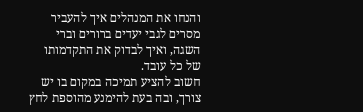והנחו את המנהלים איך להעביר מסרים לגבי יעדים ברורים וברי השגה, ואיך לבדוק את התקדמותו של כל עובד.
חשוב להציע תמיכה במקום בו יש צורך, ובה בעת להימנע מהוספת לחץ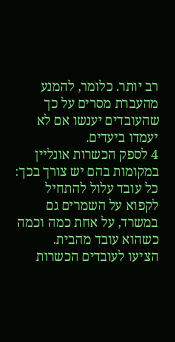רב יותר. כלומר, להמנע מהעברת מסרים על כך שהעובדים יענשו אם לא יעמדו ביעדים.
4 לספק הכשרות אונליין במקומות בהם יש צורך בכך:
כל עובד עלול להתחיל לקפוא על השמרים גם במשרד, על אחת כמה וכמה כשהוא עובד מהבית.
הציעו לעובדים הכשרות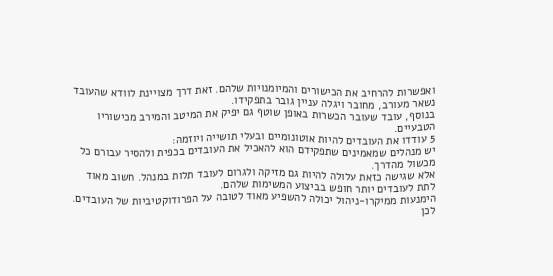ואפשרות להרחיב את הכישורים והמיומנויות שלהם. זאת דרך מצויינת לוודא שהעובד נשאר מעורב, מחובר ויגלה עניין גובר בתפקידו.
בנוסף, עובד שעובר הכשרות באופן שוטף גם יפיק את המיטב והמירב מכישוריו הטבעיים.
5 עודדו את העובדים להיות אוטונומיים ובעלי תושייה ויוזמה:
יש מנהלים שמאמינים שתפקידם הוא להאכיל את העובדים בכפית ולהסיר עבורם כל מכשול מהדרך.
אלא שגישה כזאת עלולה להיות גם מזיקה ולגרום לעובד תלות במנהל. חשוב מאוד לתת לעובדים יותר חופש בביצוע המשימות שלהם.
הימנעות ממיקרו-ניהול יכולה להשפיע מאוד לטובה על הפרודוקטיביות של העובדים. לכן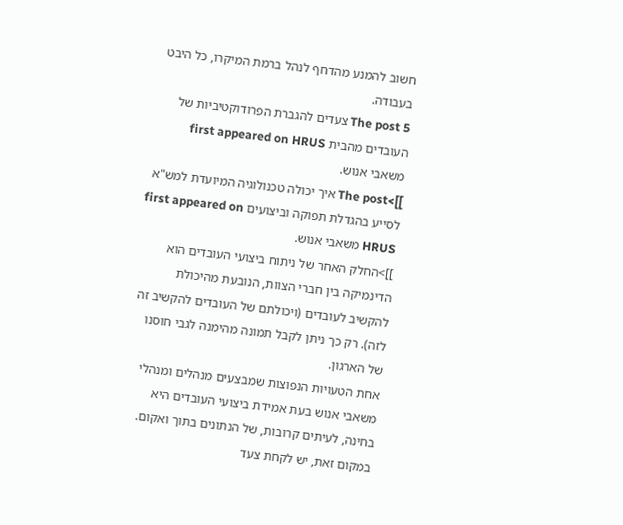חשוב להמנע מהדחף לנהל ברמת המיקרו, כל היבט בעבודה.
The post 5 צעדים להגברת הפרודוקטיביות של העובדים מהבית first appeared on HRUS משאבי אנוש.
]]>The post איך יכולה טכנולוגיה המיועדת למש"א לסייע בהגדלת תפוקה וביצועים first appeared on HRUS משאבי אנוש.
]]>החלק האחר של ניתוח ביצועי העובדים הוא הדינמיקה בין חברי הצוות, הנובעת מהיכולת להקשיב לעובדים (ויכולתם של העובדים להקשיב זה לזה). רק כך ניתן לקבל תמונה מהימנה לגבי חוסנו של הארגון.
אחת הטעויות הנפוצות שמבצעים מנהלים ומנהלי משאבי אנוש בעת אמידת ביצועי העובדים היא בחינה, לעיתים קרובות, של הנתונים בתוך ואקום.
במקום זאת, יש לקחת צעד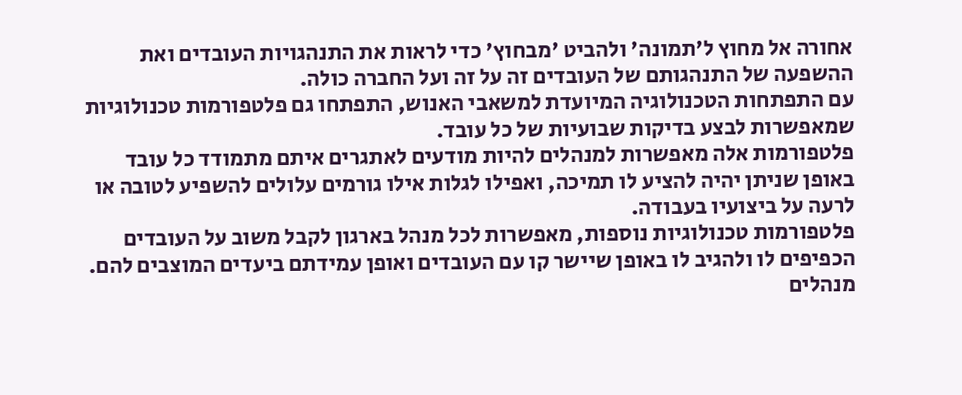אחורה אל מחוץ ל'תמונה' ולהביט 'מבחוץ' כדי לראות את התנהגויות העובדים ואת ההשפעה של התנהגותם של העובדים זה על זה ועל החברה כולה.
עם התפתחות הטכנולוגיה המיועדת למשאבי האנוש, התפתחו גם פלטפורמות טכנולוגיות שמאפשרות לבצע בדיקות שבועיות של כל עובד.
פלטפורמות אלה מאפשרות למנהלים להיות מודעים לאתגרים איתם מתמודד כל עובד באופן שניתן יהיה להציע לו תמיכה, ואפילו לגלות אילו גורמים עלולים להשפיע לטובה או לרעה על ביצועיו בעבודה.
פלטפורמות טכנולוגיות נוספות, מאפשרות לכל מנהל בארגון לקבל משוב על העובדים הכפיפים לו ולהגיב לו באופן שיישר קו עם העובדים ואופן עמידתם ביעדים המוצבים להם.
מנהלים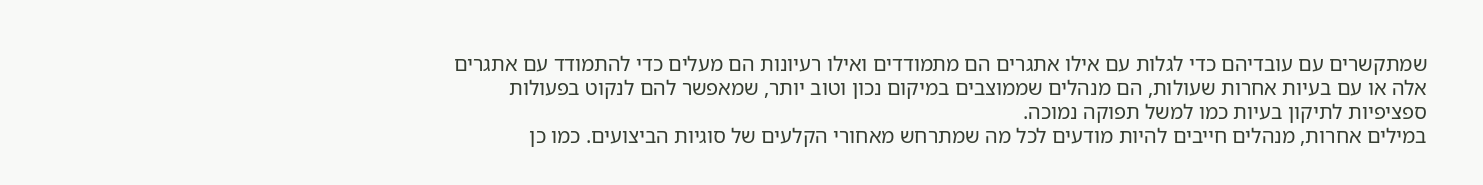שמתקשרים עם עובדיהם כדי לגלות עם אילו אתגרים הם מתמודדים ואילו רעיונות הם מעלים כדי להתמודד עם אתגרים אלה או עם בעיות אחרות שעולות, הם מנהלים שממוצבים במיקום נכון וטוב יותר, שמאפשר להם לנקוט בפעולות ספציפיות לתיקון בעיות כמו למשל תפוקה נמוכה.
במילים אחרות, מנהלים חייבים להיות מודעים לכל מה שמתרחש מאחורי הקלעים של סוגיות הביצועים. כמו כן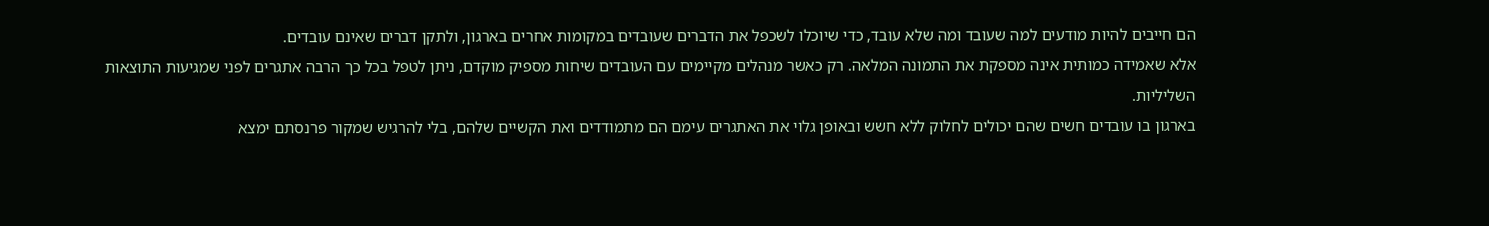הם חייבים להיות מודעים למה שעובד ומה שלא עובד, כדי שיוכלו לשכפל את הדברים שעובדים במקומות אחרים בארגון, ולתקן דברים שאינם עובדים.
אלא שאמידה כמותית אינה מספקת את התמונה המלאה. רק כאשר מנהלים מקיימים עם העובדים שיחות מספיק מוקדם, ניתן לטפל בכל כך הרבה אתגרים לפני שמגיעות התוצאות השליליות.
בארגון בו עובדים חשים שהם יכולים לחלוק ללא חשש ובאופן גלוי את האתגרים עימם הם מתמודדים ואת הקשיים שלהם, בלי להרגיש שמקור פרנסתם ימצא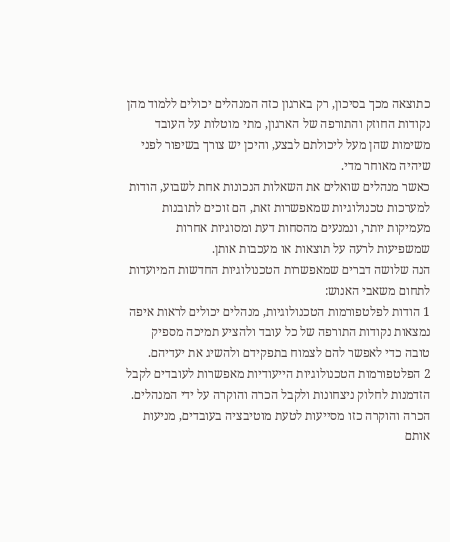כתוצאה מכך בסיכון, רק בארגון כזה המנהלים יכולים ללמוד מהן נקודות החוזק והתורפה של הארגון, מתי מוטלות על העובד משימות שהן מעל ליכולתם לבצע, והיכן יש צורך בשיפור לפני שיהיה מאוחר מדי.
כאשר מנהלים שואלים את השאלות הנכונות אחת לשבוע, הודות למערכות טכנולוגיות שמאפשרות זאת, הם זוכים לתובנות מעמיקות יותר, ונמנעים מהסחות דעת ומסוגיות אחרות שמשפיעות לרעה על תוצאות או מעכבות אותן.
הנה שלושה דברים שמאפשרות הטכנולוגיות החדשות המיועדות לתחום משאבי האנוש:
1 הודות לפלטפורמות הטכנולוגיות, מנהלים יכולים לראות איפה נמצאות נקודות התורפה של כל עובד ולהציע תמיכה מספיק טובה כדי לאפשר להם לצמוח בתפקידם ולהשיג את יעדיהם.
2 הפלטפורמות הטכנולוגיות הייעודיות מאפשרות לעובדים לקבל הזדמנות לחלוק ניצחונות ולקבל הכרה והוקרה על ידי המנהלים.
הכרה והוקרה כזו מסייעות לטעת מוטיבציה בעובדים, מניעות אותם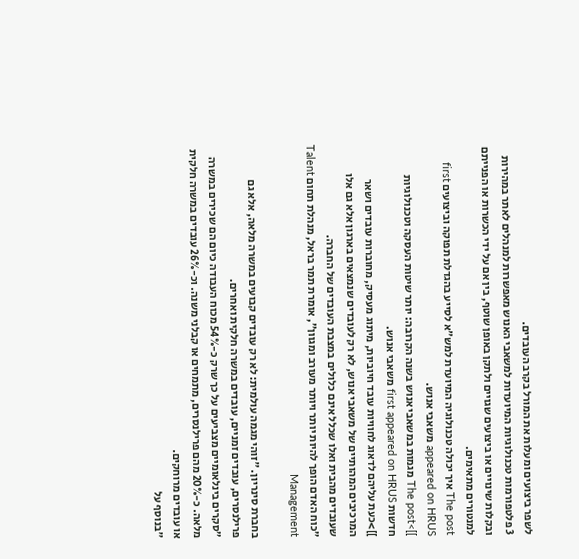לשפר ביצועים ומעלות את המורל בקרב העובדים.
3 פלטפורמות טכנולוגיות המיועדות למשאבי האנוש מאפשרות למנהלים לאתר במהירות ובקלות שינויים או ביצועים שגויים ולתקן באופן שוטף, בין אם על ידי הכשרות או הפנייתם למנטורים מתאימים.
The post איך יכולה טכנולוגיה המיועדת למש"א לסייע בהגדלת תפוקה וביצועים first appeared on HRUS משאבי אנוש.
]]>The post מגמות במשאבי אנוש בשנה הקרובה: יותר שיטות העסקה וטכנולוגיות חדשות first appeared on HRUS משאבי אנוש.
]]>כעת עליהם לדאוג לחוויות עובד חיוביות, מיתוג מעסיק, מחוברות עובדים ושאר המרכיבים המהותיים של משאבי אנוש, לא רק לעובדים שנמצאים בארגון אלא גם אלו שעובדים מהבית ואלו שכלל אינם כלולים במצבת העובדים של החברה.
"כוח האדם הופך להיות יותר ויותר מעורב ומגוון", אומרת תמר בראל, מנהלת תחום Talent Management

בחברת סינריון. "זוהי מגמה עולמית: לא רק עובדים קבועים במשרה מלאה, אלא גם פרילנסרים, עובדים זמניים, עובדים במשרה חלקית ואחרים.
"סקרים בינלאומיים מצביעים על כך שרק כ-54% מכוח העבודה כיום הם שכירים במשרה מלאה. כ-20% מהם פרילנסרים, מתמחים או קבלני משנה. וכ-26% עובדים במשרה חלקית או עובדים מרוחקים.
"בנוסף על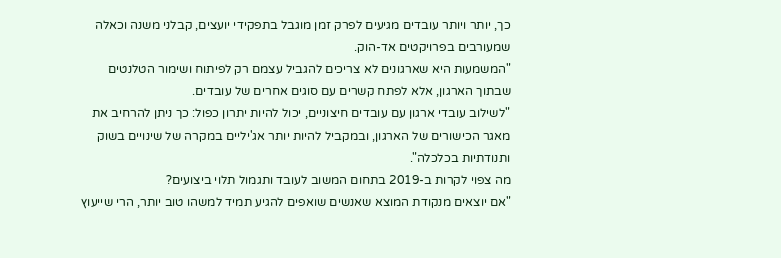כך, יותר ויותר עובדים מגיעים לפרק זמן מוגבל בתפקידי יועצים, קבלני משנה וכאלה שמעורבים בפרויקטים אד-הוק.
"המשמעות היא שארגונים לא צריכים להגביל עצמם רק לפיתוח ושימור הטלנטים שבתוך הארגון, אלא לפתח קשרים עם סוגים אחרים של עובדים.
"לשילוב עובדי ארגון עם עובדים חיצוניים, יכול להיות יתרון כפול: כך ניתן להרחיב את מאגר הכישורים של הארגון, ובמקביל להיות יותר אג'יליים במקרה של שינויים בשוק ותנודתיות בכלכלה".
מה צפוי לקרות ב-2019 בתחום המשוב לעובד ותגמול תלוי ביצועים?
"אם יוצאים מנקודת המוצא שאנשים שואפים להגיע תמיד למשהו טוב יותר, הרי שייעוץ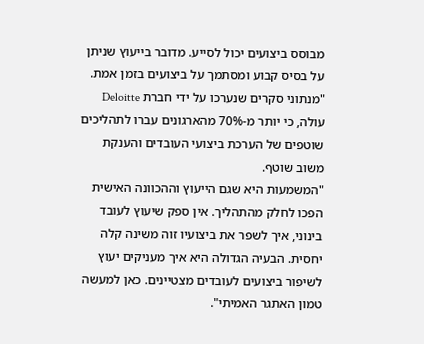מבוסס ביצועים יכול לסייע. מדובר בייעוץ שניתן על בסיס קבוע ומסתמך על ביצועים בזמן אמת.
"מנתוני סקרים שנערכו על ידי חברת Deloitte עולה, כי יותר מ-70% מהארגונים עברו לתהליכים שוטפים של הערכת ביצועי העובדים והענקת משוב שוטף.
"המשמעות היא שגם הייעוץ וההכוונה האישית הפכו לחלק מהתהליך. אין ספק שיעוץ לעובד בינוני, איך לשפר את ביצועיו זוה משינה קלה יחסית. הבעיה הגדולה היא איך מעניקים יעוץ לשיפור ביצועים לעובדים מצטיינים. כאן למעשה טמון האתגר האמיתי".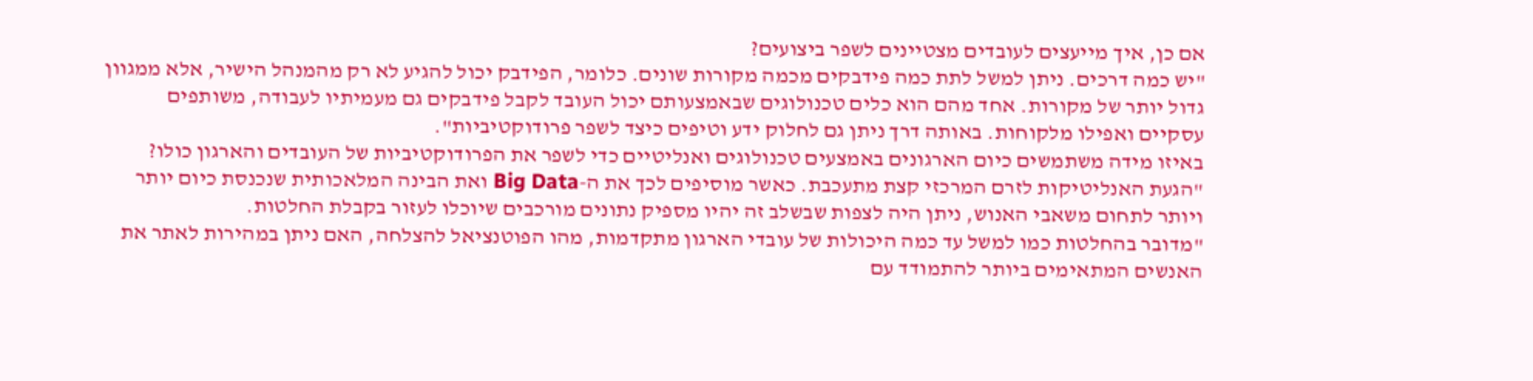אם כן, איך מייעצים לעובדים מצטיינים לשפר ביצועים?
"יש כמה דרכים. ניתן למשל לתת כמה פידבקים מכמה מקורות שונים. כלומר, הפידבק יכול להגיע לא רק מהמנהל הישיר, אלא ממגוון גדול יותר של מקורות. אחד מהם הוא כלים טכנולוגים שבאמצעותם יכול העובד לקבל פידבקים גם מעמיתיו לעבודה, משותפים עסקיים ואפילו מלקוחות. באותה דרך ניתן גם לחלוק ידע וטיפים כיצד לשפר פרודוקטיביות".
באיזו מידה משתמשים כיום הארגונים באמצעים טכנולוגים ואנליטיים כדי לשפר את הפרודוקטיביות של העובדים והארגון כולו?
"הגעת האנליטיקות לזרם המרכזי קצת מתעכבת. כאשר מוסיפים לכך את ה-Big Data ואת הבינה המלאכותית שנכנסת כיום יותר ויותר לתחום משאבי האנוש, ניתן היה לצפות שבשלב זה יהיו מספיק נתונים מורכבים שיוכלו לעזור בקבלת החלטות.
"מדובר בהחלטות כמו למשל עד כמה היכולות של עובדי הארגון מתקדמות, מהו הפוטנציאל להצלחה, האם ניתן במהירות לאתר את האנשים המתאימים ביותר להתמודד עם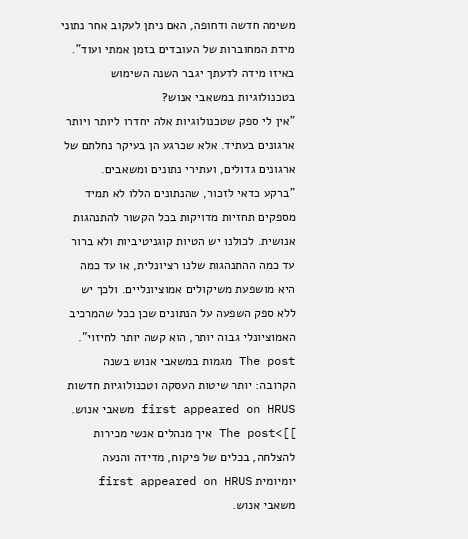משימה חדשה ודחופה, האם ניתן לעקוב אחר נתוני מידת המחוברות של העובדים בזמן אמתי ועוד".
באיזו מידה לדעתך יגבר השנה השימוש בטכנולוגיות במשאבי אנוש?
"אין לי ספק שטכנולוגיות אלה יחדרו ליותר ויותר ארגונים בעתיד. אלא שכרגע הן בעיקר נחלתם של ארגונים גדולים, ועתירי נתונים ומשאבים.
"ברקע כדאי לזכור, שהנתונים הללו לא תמיד מספקים תחזיות מדויקות בכל הקשור להתנהגות אנושית. לכולנו יש הטיות קוגניטיביות ולא ברור עד כמה ההתנהגות שלנו רציונלית, או עד כמה היא מושפעת משיקולים אמוציונליים. ולכך יש ללא ספק השפעה על הנתונים שכן ככל שהמרכיב האמוציונלי גבוה יותר, הוא קשה יותר לחיזוי".
The post מגמות במשאבי אנוש בשנה הקרובה: יותר שיטות העסקה וטכנולוגיות חדשות first appeared on HRUS משאבי אנוש.
]]>The post איך מנהלים אנשי מכירות להצלחה, בכלים של פיקוח, מדידה והנעה יומיומית first appeared on HRUS משאבי אנוש.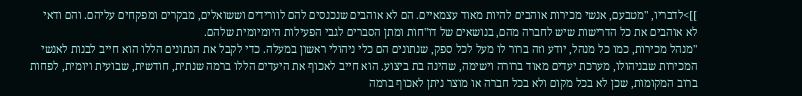]]>לדבריו, "מטבעם, אנשי מכירות אוהבים להיות מאוד עצמאיים. הם לא אוהבים שנכנסים להם לוורידים וששואלים, מבקרים ומפקחים עליהם. והם ודאי לא אוהבים את כל הדרישות שיש לחברה מהם, בנושאים של דו"חות ומתן הסברים לגבי הפעילות היומיומית שלהם.
"מנהל מכירות, כמו כל מנהל, יודע וזה ברור לו מעל לכל ספק, שנתונים הם כלי ניהולי ראשון במעלה. כדי לקבל את הנתונים הללו הוא חייב לבנות לאנשי המכירות שבניהולו, מערכת יעדים מאוד ברורה וישימה, שהינה בת ביצוע. הוא חייב לאכוף את היעדים הללו ברמה שנתית, חודשית, שבועית ויומית, לפחות ברוב המקומות, שכן לא בכל מקום ולא בכל חברה או מוצר ניתן לאכוף ברמה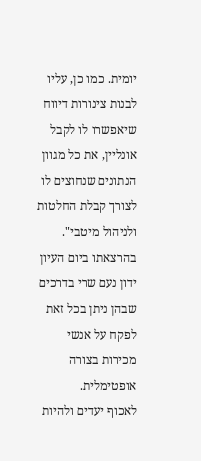יומית. כמו כן, עליו לבנות צינורות דיווח שיאפשרו לו לקבל אונליין, את כל מגוון הנתונים שנחוצים לו לצורך קבלת החלטות ולניהול מיטבי".
בהרצאתו ביום העיון ידון נעם שרי בדרכים שבהן ניתן בכל זאת לפקח על אנשי מכירות בצורה אופטימלית.
לאכוף יעדים ולהיות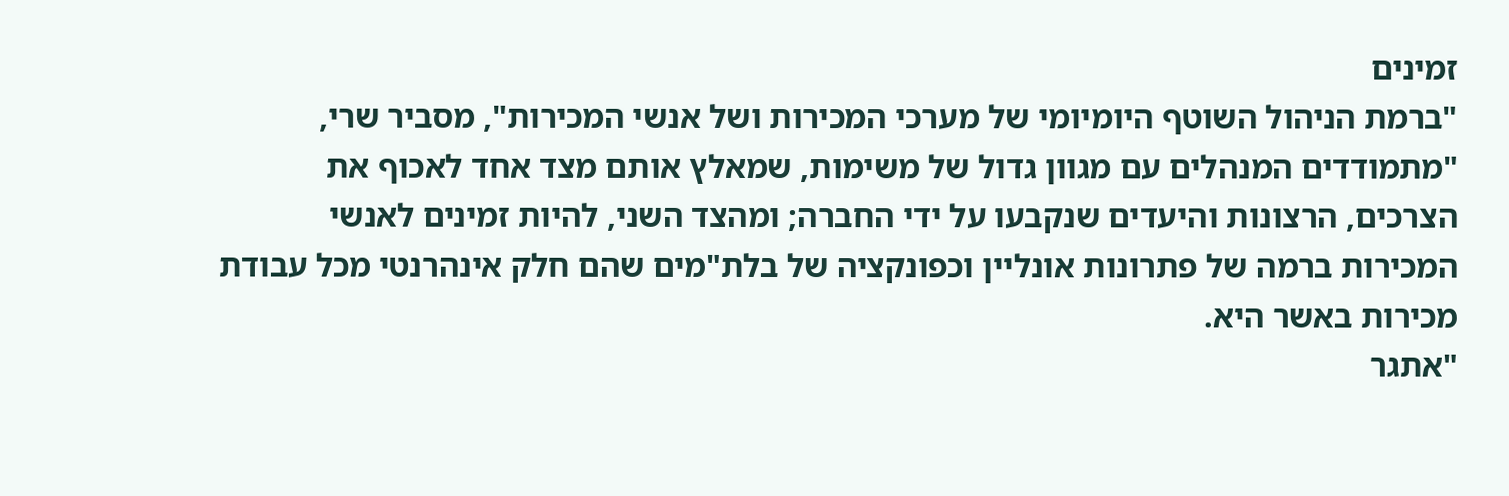זמינים
"ברמת הניהול השוטף היומיומי של מערכי המכירות ושל אנשי המכירות", מסביר שרי, "מתמודדים המנהלים עם מגוון גדול של משימות, שמאלץ אותם מצד אחד לאכוף את הצרכים, הרצונות והיעדים שנקבעו על ידי החברה; ומהצד השני, להיות זמינים לאנשי המכירות ברמה של פתרונות אונליין וכפונקציה של בלת"מים שהם חלק אינהרנטי מכל עבודת מכירות באשר היא.
"אתגר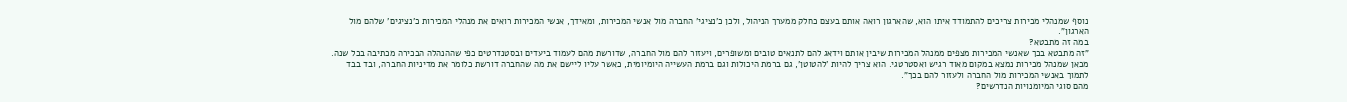נוסף שמנהלי מכירות צריכים להתמודד איתו הוא, שהארגון רואה אותם בעצם כחלק ממערך הניהול, ולכן כ'נציגי' החברה מול אנשי המכירות, ומאידך, אנשי המכירות רואים את מנהלי המכירות כ'נציגים' שלהם מול הארגון".
במה זה מתבטא?
"זה מתבטא בכך שאנשי המכירות מצפים ממנהל המכירות שיבין אותם וידאג להם לתנאים טובים ומשופרים, ויעזור להם מול החברה, שדורשת מהם לעמוד ביעדים ובסטנדרטים כפי שההנהלה הבכירה מכתיבה בכל שנה. מכאן שמנהל מכירות נמצא במקום מאוד רגיש ואסטרטגי. הוא צריך להיות 'להטוטן', גם ברמת היכולות וגם ברמת העשייה היומיומית, כאשר עליו ליישם את מה שהחברה דורשת כלומר את מדיניות החברה, ובד בבד לתמוך באנשי המכירות מול החברה ולעזור להם בכך".
מהם סוגי המיומנויות הנדרשים?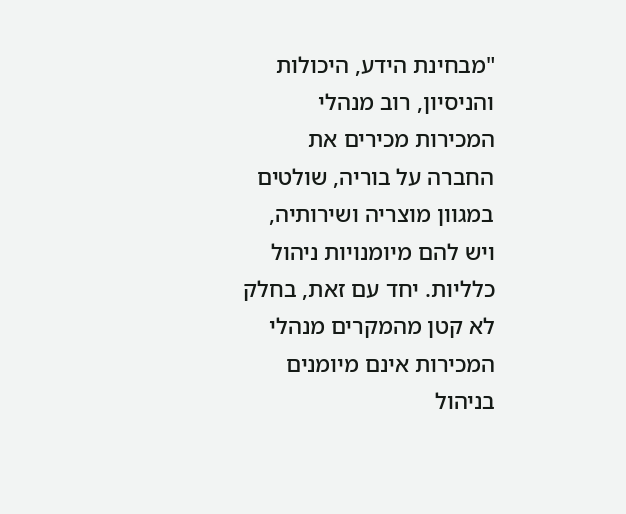"מבחינת הידע, היכולות והניסיון, רוב מנהלי המכירות מכירים את החברה על בוריה, שולטים במגוון מוצריה ושירותיה, ויש להם מיומנויות ניהול כלליות. יחד עם זאת, בחלק לא קטן מהמקרים מנהלי המכירות אינם מיומנים בניהול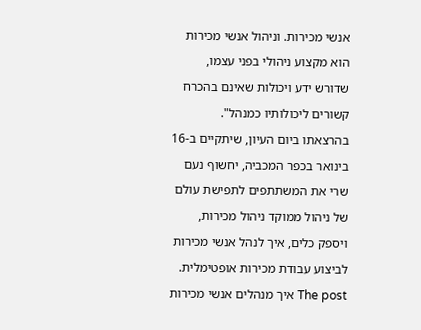אנשי מכירות. וניהול אנשי מכירות הוא מקצוע ניהולי בפני עצמו, שדורש ידע ויכולות שאינם בהכרח קשורים ליכולותיו כמנהל".
בהרצאתו ביום העיון, שיתקיים ב-16 בינואר בכפר המכביה, יחשוף נעם שרי את המשתתפים לתפישת עולם של ניהול ממוקד ניהול מכירות, ויספק כלים, איך לנהל אנשי מכירות לביצוע עבודת מכירות אופטימלית.
The post איך מנהלים אנשי מכירות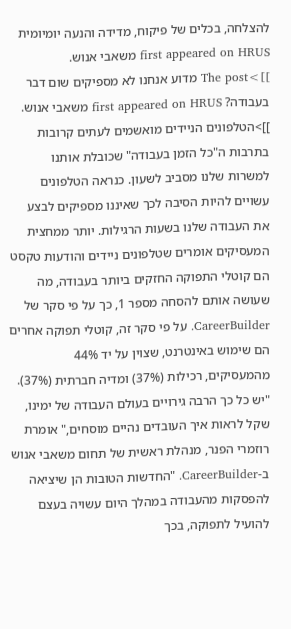להצלחה, בכלים של פיקוח, מדידה והנעה יומיומית first appeared on HRUS משאבי אנוש.
]]>The post מדוע אנחנו לא מספיקים שום דבר בעבודה? first appeared on HRUS משאבי אנוש.
]]>הטלפונים הניידים מואשמים לעתים קרובות בתרבות ה"כל הזמן בעבודה" שכובלת אותנו למשרות שלנו מסביב לשעון. כנראה הטלפונים עשויים להיות הסיבה לכך שאיננו מספיקים לבצע את העבודה שלנו בשעות הרגילות. יותר ממחצית המעסיקים אומרים שטלפונים ניידים והודעות טקסט הם קוטלי התפוקה החזקים ביותר בעבודה, מה שעושה אותם להסחה מספר 1, כך על פי סקר של CareerBuilder. על פי סקר זה, קוטלי תפוקה אחרים הם שימוש באינטרנט, שצוין על יד 44% מהמעסיקים, רכילות (37%) ומדיה חברתית (37%).
"יש כל כך הרבה גירויים בעולם העבודה של ימינו, שקל לראות איך העובדים נהיים מוסחים," אומרת רוזמרי הפנר, מנהלת ראשית של תחום משאבי אנוש ב-CareerBuilder. "החדשות הטובות הן שיציאה להפסקות מהעבודה במהלך היום עשויה בעצם להועיל לתפוקה, בכך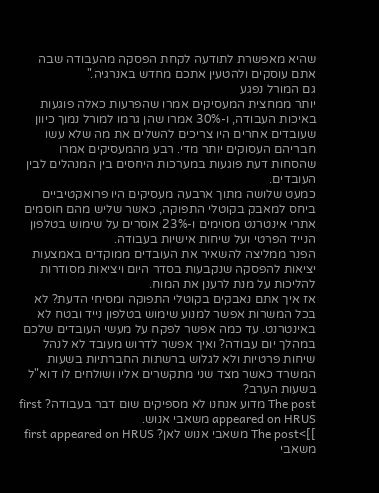שהיא מאפשרת לתודעה לקחת הפסקה מהעבודה שבה אתם עוסקים ולהטעין אתכם מחדש באנרגיה."
גם המורל נפגע
יותר ממחצית המעסיקים אמרו שהפרעות כאלה פוגעות באיכות העבודה, ו-30% אמרו שהן גרמו למורל נמוך כיוון שעובדים אחרים היו צריכים להשלים את מה שלא עשו חבריהם העסוקים יותר מדי. רבע מהמעסיקים אמרו שהסחות דעת פוגעות במערכות היחסים בין המנהלים לבין העובדים.
כמעט שלושה מתוך ארבעה מעסיקים היו פרואקטיביים ביחס למאבק בקוטלי התפוקה, כאשר שליש מהם חוסמים אתרי אינטרנט מסוימים ו-23% אוסרים על שימוש בטלפון הנייד הפרטי ועל שיחות אישיות בעבודה.
הפנר ממליצה להשאיר את העובדים ממוקדים באמצעות יציאות להפסקה שנקבעות בסדר היום ויציאות מסודרות להליכות על מנת לרענן את המוח.
אז איך אתם נאבקים בקוטלי התפוקה ומסיחי הדעת? לא בכל המשרות אפשר למנוע שימוש בטלפון נייד ובטח לא באינטרנט. עד כמה אפשר לפקח על מעשי העובדים שלכם במהלך יום עבודה? ואיך אפשר לדרוש מעובד לא לנהל שיחות פרטיות ולא לגלוש ברשתות החברתיות בשעות המשרד כאשר מצד שני מתקשרים אליו ושולחים לו דוא"ל בשעות הערב?
The post מדוע אנחנו לא מספיקים שום דבר בעבודה? first appeared on HRUS משאבי אנוש.
]]>The post משאבי אנוש לאן? first appeared on HRUS משאבי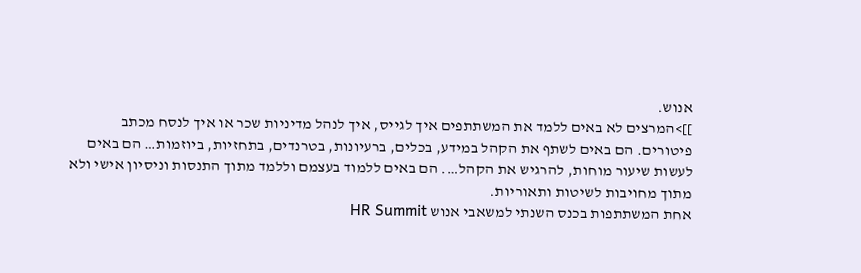אנוש.
]]>המרצים לא באים ללמד את המשתתפים איך לגייס, איך לנהל מדיניות שכר או איך לנסח מכתב פיטורים. הם באים לשתף את הקהל במידע, בכלים, ברעיונות, בטרנדים, בתחזיות, ביוזמות… הם באים לעשות שיעור מוחות, להרגיש את הקהל…. הם באים ללמוד בעצמם וללמד מתוך התנסות וניסיון אישי ולא מתוך מחויבות לשיטות ותאוריות.
אחת המשתתפות בכנס השנתי למשאבי אנוש HR Summit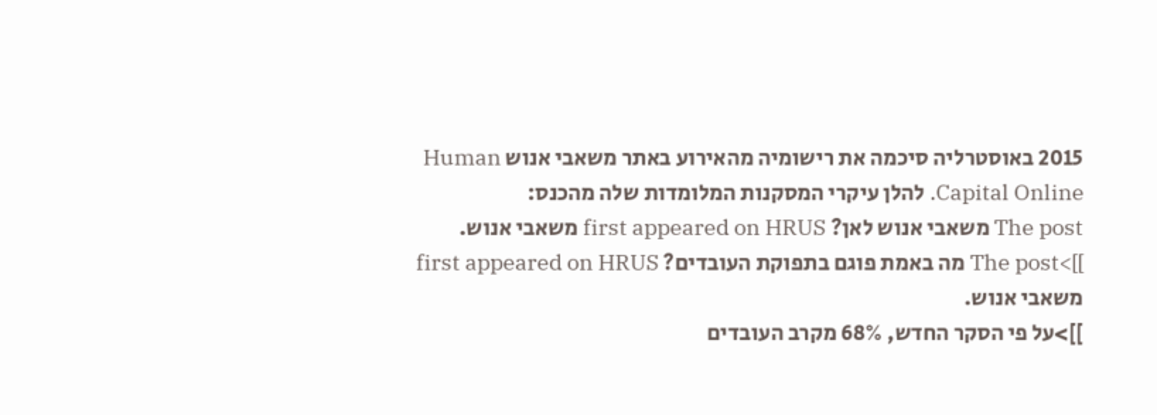2015 באוסטרליה סיכמה את רישומיה מהאירוע באתר משאבי אנוש Human Capital Online. להלן עיקרי המסקנות המלומדות שלה מהכנס:
The post משאבי אנוש לאן? first appeared on HRUS משאבי אנוש.
]]>The post מה באמת פוגם בתפוקת העובדים? first appeared on HRUS משאבי אנוש.
]]>על פי הסקר החדש, 68% מקרב העובדים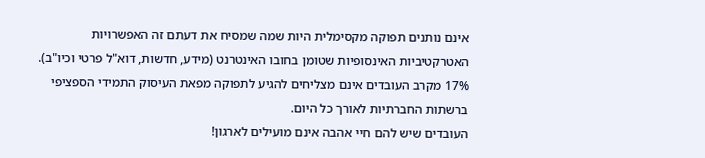אינם נותנים תפוקה מקסימלית היות שמה שמסיח את דעתם זה האפשרויות האטרקטיביות האינסופיות שטומן בחובו האינטרנט (מידע, חדשות, דוא"ל פרטי וכיו"ב). 17% מקרב העובדים אינם מצליחים להגיע לתפוקה מפאת העיסוק התמידי הספציפי ברשתות החברתיות לאורך כל היום.
העובדים שיש להם חיי אהבה אינם מועילים לארגון!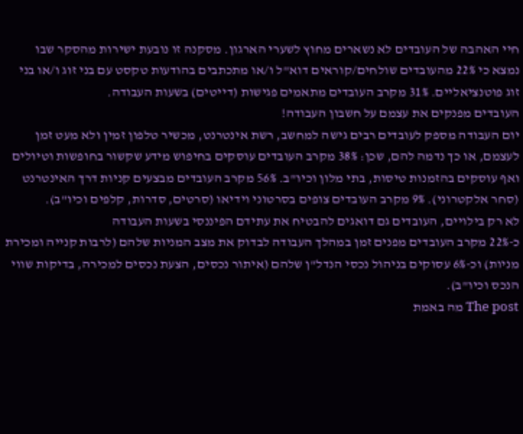חיי האהבה של העובדים לא נשארים מחוץ לשערי הארגון. מסקנה זו נובעת ישירות מהסקר שבו נמצא כי 22% מהעובדים שולחים/קוראים דוא"ל ו/או מתכתבים בהודעות טקסט עם בני זוג ו/או בני זוג פוטנציאליים. 31% מקרב העובדים מתאמים פגישות (דייטים) בשעות העבודה.
העובדים מפנקים את עצמם על חשבון העבודה!
יום העבודה מספק לעובדים רבים גישה למחשב, רשת אינטרנט, מכשיר טלפון זמין ולא מעט זמן לעצמם, או כך נדמה להם, שכן: 38% מקרב העובדים עוסקים בחיפוש מידע שקשור בחופשות וטיולים ואף עוסקים בהזמנות טיסות, בתי מלון וכיו"ב. 56% מקרב העובדים מבצעים קניות דרך האינטרנט (סחר אלקטרוני). 9% מקרב העובדים צופים בסרטוני וידיאו (סרטים, סדרות, קלפים וכיו"ב).
לא רק בילויים, העובדים גם דואגים להבטיח את עתידם הפיננסי בשעות העבודה
כ-22% מקרב העובדים מפנים זמן במהלך העבודה לבדוק את מצב המניות שלהם (לרבות קנייה ומכירת מניות) וכ-6% עסוקים בניהול נכסי הנדל"ן שלהם (איתור נכסים, הצעת נכסים למכירה, בדיקות שווי הנכס וכיו"ב).
The post מה באמת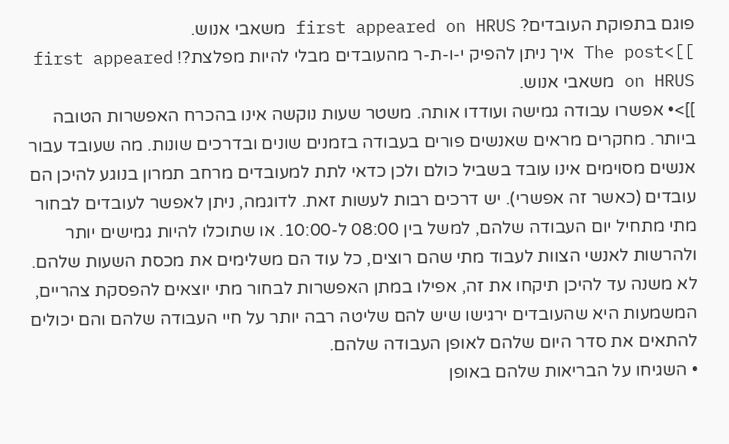פוגם בתפוקת העובדים? first appeared on HRUS משאבי אנוש.
]]>The post איך ניתן להפיק י-ו-ת-ר מהעובדים מבלי להיות מפלצת?! first appeared on HRUS משאבי אנוש.
]]>• אפשרו עבודה גמישה ועודדו אותה. משטר שעות נוקשה אינו בהכרח האפשרות הטובה ביותר. מחקרים מראים שאנשים פורים בעבודה בזמנים שונים ובדרכים שונות. מה שעובד עבור אנשים מסוימים אינו עובד בשביל כולם ולכן כדאי לתת למעובדים מרחב תמרון בנוגע להיכן הם עובדים (כאשר זה אפשרי). יש דרכים רבות לעשות זאת. לדוגמה, ניתן לאפשר לעובדים לבחור מתי מתחיל יום העבודה שלהם, למשל בין 08:00 ל-10:00. או שתוכלו להיות גמישים יותר ולהרשות לאנשי הצוות לעבוד מתי שהם רוצים, כל עוד הם משלימים את מכסת השעות שלהם. לא משנה עד להיכן תיקחו את זה, אפילו במתן האפשרות לבחור מתי יוצאים להפסקת צהריים, המשמעות היא שהעובדים ירגישו שיש להם שליטה רבה יותר על חיי העבודה שלהם והם יכולים להתאים את סדר היום שלהם לאופן העבודה שלהם.
• השגיחו על הבריאות שלהם באופן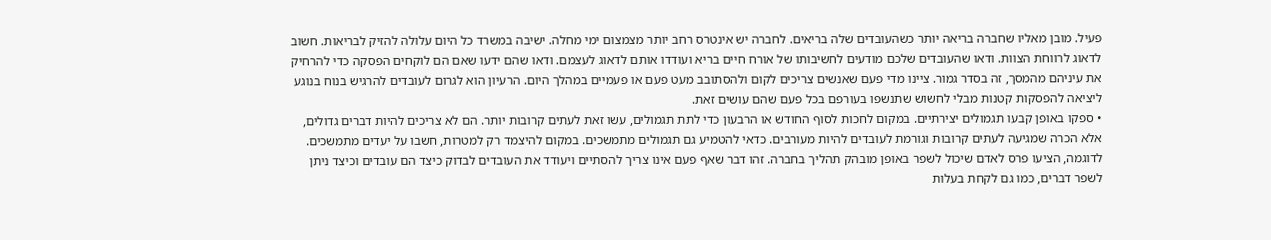פעיל. מובן מאליו שחברה בריאה יותר כשהעובדים שלה בריאים. לחברה יש אינטרס רחב יותר מצמצום ימי מחלה. ישיבה במשרד כל היום עלולה להזיק לבריאות. חשוב לדאוג לרווחת הצוות. ודאו שהעובדים שלכם מודעים לחשיבותו של אורח חיים בריא ועודדו אותם לדאוג לעצמם. ודאו שהם ידעו שאם הם לוקחים הפסקה כדי להרחיק את עיניהם מהמסך, זה בסדר גמור. ציינו מדי פעם שאנשים צריכים לקום ולהסתובב מעט פעם או פעמיים במהלך היום. הרעיון הוא לגרום לעובדים להרגיש בנוח בנוגע ליציאה להפסקות קטנות מבלי לחשוש שתנשפו בעורפם בכל פעם שהם עושים זאת.
• ספקו באופן קבעו תגמולים יצירתיים. במקום לחכות לסוף החודש או הרבעון כדי לתת תגמולים, עשו זאת לעתים קרובות יותר. הם לא צריכים להיות דברים גדולים, אלא הכרה שמגיעה לעתים קרובות וגורמת לעובדים להיות מעורבים. כדאי להטמיע גם תגמולים מתמשכים. במקום להיצמד רק למטרות, חשבו על יעדים מתמשכים. לדוגמה, הציעו פרס לאדם שיכול לשפר באופן מובהק תהליך בחברה. זהו דבר שאף פעם אינו צריך להסתיים ויעודד את העובדים לבדוק כיצד הם עובדים וכיצד ניתן לשפר דברים, כמו גם לקחת בעלות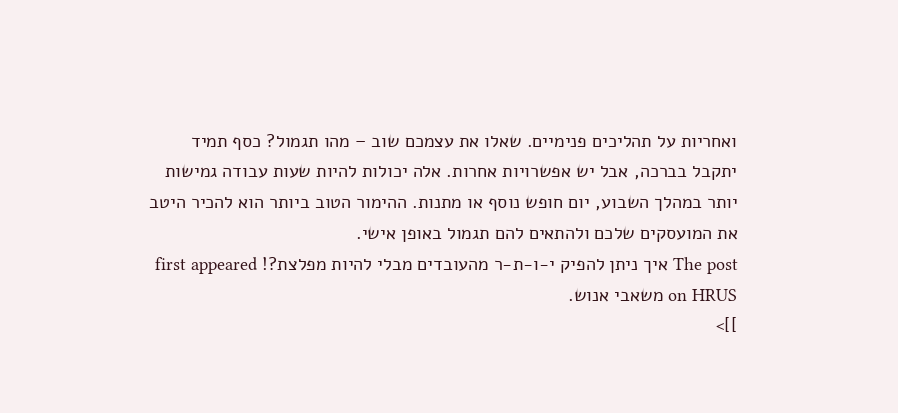ואחריות על תהליכים פנימיים. שאלו את עצמכם שוב – מהו תגמול? כסף תמיד יתקבל בברכה, אבל יש אפשרויות אחרות. אלה יכולות להיות שעות עבודה גמישות יותר במהלך השבוע, יום חופש נוסף או מתנות. ההימור הטוב ביותר הוא להכיר היטב את המועסקים שלכם ולהתאים להם תגמול באופן אישי.
The post איך ניתן להפיק י-ו-ת-ר מהעובדים מבלי להיות מפלצת?! first appeared on HRUS משאבי אנוש.
]]>